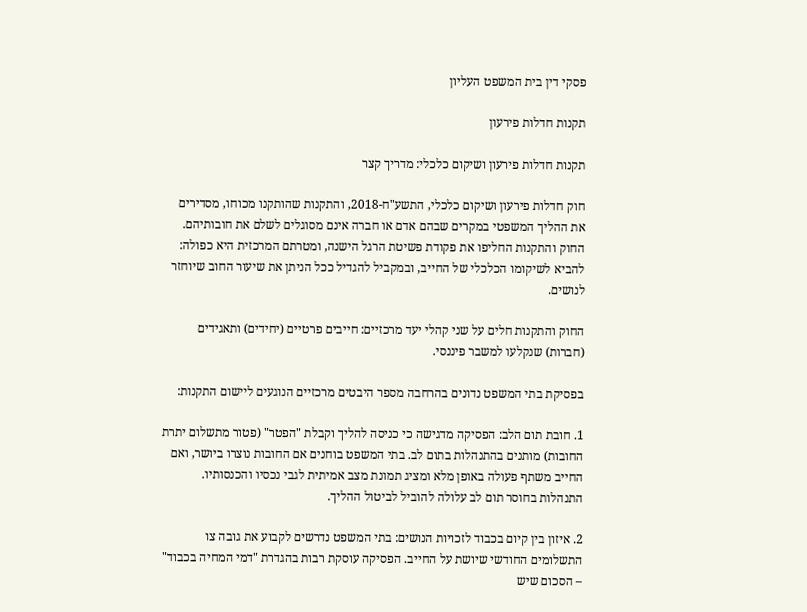פסקי דין בית המשפט העליון

תקנות חדלות פירעון

תקנות חדלות פירעון ושיקום כלכלי: מדריך קצר

חוק חדלות פירעון ושיקום כלכלי, התשע"ח-2018, והתקנות שהותקנו מכוחו, מסדירים את ההליך המשפטי במקרים שבהם אדם או חברה אינם מסוגלים לשלם את חובותיהם. החוק והתקנות החליפו את פקודת פשיטת הרגל הישנה, ומטרתם המרכזית היא כפולה: להביא לשיקומו הכלכלי של החייב, ובמקביל להגדיל ככל הניתן את שיעור החוב שיוחזר לנושים.

החוק והתקנות חלים על שני קהלי יעד מרכזיים: חייבים פרטיים (יחידים) ותאגידים (חברות) שנקלעו למשבר פיננסי.

בפסיקת בתי המשפט נדונים בהרחבה מספר היבטים מרכזיים הנוגעים ליישום התקנות:

1. חובת תום הלב: הפסיקה מדגישה כי כניסה להליך וקבלת "הפטר" (פטור מתשלום יתרת החובות) מותנים בהתנהלות בתום לב. בתי המשפט בוחנים אם החובות נוצרו ביושר, ואם החייב משתף פעולה באופן מלא ומציג תמונת מצב אמיתית לגבי נכסיו והכנסותיו. התנהלות בחוסר תום לב עלולה להוביל לביטול ההליך.

2. איזון בין קיום בכבוד לזכויות הנושים: בתי המשפט נדרשים לקבוע את גובה צו התשלומים החודשי שיושת על החייב. הפסיקה עוסקת רבות בהגדרת "דמי המחיה בכבוד" – הסכום שיש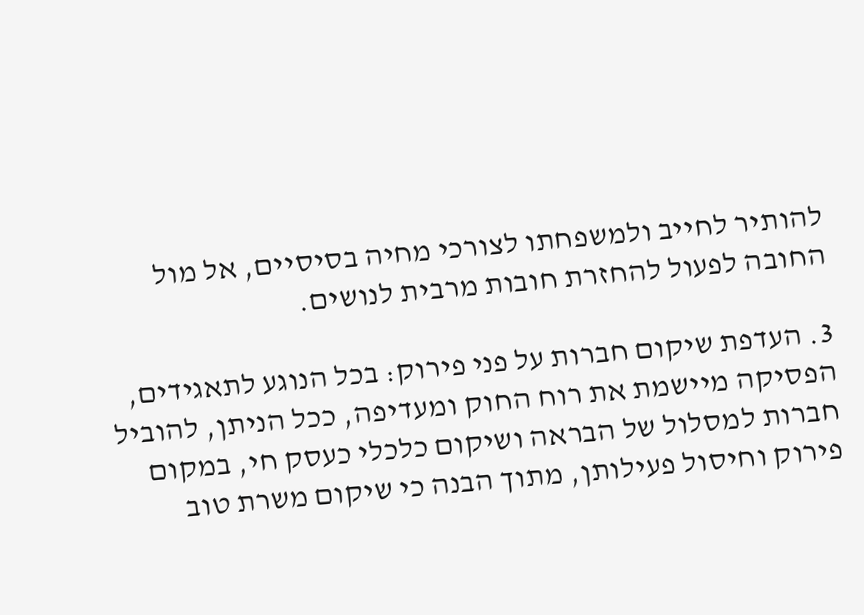להותיר לחייב ולמשפחתו לצורכי מחיה בסיסיים, אל מול החובה לפעול להחזרת חובות מרבית לנושים.

3. העדפת שיקום חברות על פני פירוק: בכל הנוגע לתאגידים, הפסיקה מיישמת את רוח החוק ומעדיפה, ככל הניתן, להוביל חברות למסלול של הבראה ושיקום כלכלי כעסק חי, במקום פירוק וחיסול פעילותן, מתוך הבנה כי שיקום משרת טוב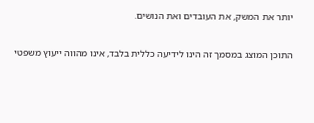יותר את המשק, את העובדים ואת הנושים.

התוכן המוצג במסמך זה הינו לידיעה כללית בלבד, אינו מהווה ייעוץ משפטי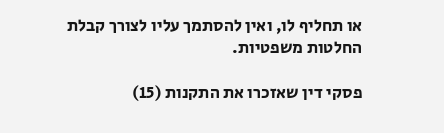או תחליף לו, ואין להסתמך עליו לצורך קבלת החלטות משפטיות.

פסקי דין שאזכרו את התקנות (15)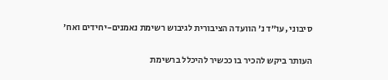סיבוני ,עו"ד נ' הוועדה הציבורית לגיבוש רשימת נאמנים-יחידים ואח'

העותר ביקש להכיר בו ככשיר להיכלל ברשימת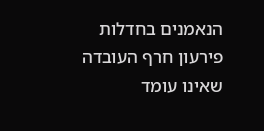הנאמנים בחדלות פירעון חרף העובדה שאינו עומד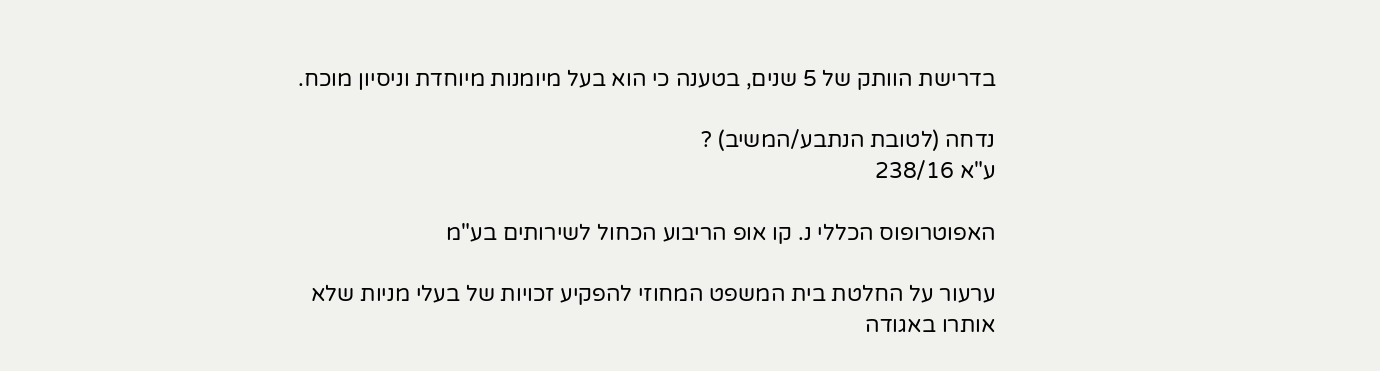בדרישת הוותק של 5 שנים, בטענה כי הוא בעל מיומנות מיוחדת וניסיון מוכח.

נדחה (לטובת הנתבע/המשיב) ?
ע"א 238/16

האפוטרופוס הכללי נ. קו אופ הריבוע הכחול לשירותים בע"מ

ערעור על החלטת בית המשפט המחוזי להפקיע זכויות של בעלי מניות שלא אותרו באגודה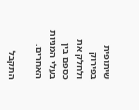שיתופית בפירוק ולחלק את כספם בין בעלי המניות האחרים.

התקבל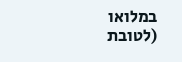במלואו (לטובת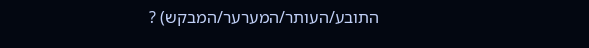התובע/העותר/המערער/המבקש) ?